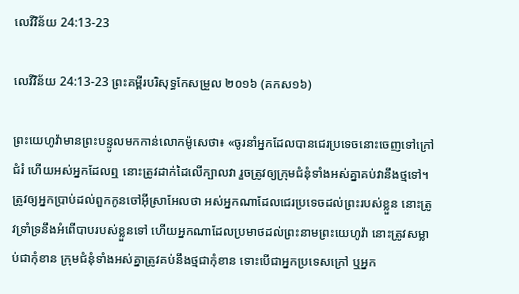លេវីវិន័យ 24:13-23

លេវីវិន័យ 24:13-23 ព្រះគម្ពីរបរិសុទ្ធកែសម្រួល ២០១៦ (គកស១៦)

ព្រះ‌យេហូវ៉ាមានព្រះ‌បន្ទូលមកកាន់លោកម៉ូសេថា៖ «ចូរនាំអ្នកដែលបានជេរប្រទេចនោះចេញទៅក្រៅជំរំ ហើយអស់អ្នកដែលឮ នោះត្រូវដាក់ដៃលើក្បាលវា រួចត្រូវឲ្យក្រុមជំនុំទាំងអស់គ្នាគប់វានឹងថ្មទៅ។ ត្រូវឲ្យអ្នកប្រាប់ដល់ពួកកូនចៅអ៊ីស្រា‌អែលថា អស់អ្នកណាដែលជេរប្រទេចដល់ព្រះរបស់ខ្លួន នោះត្រូវទ្រាំ‌ទ្រនឹងអំពើបាបរបស់ខ្លួនទៅ ហើយអ្នកណាដែលប្រមាថដល់ព្រះ‌នាមព្រះ‌យេហូវ៉ា នោះត្រូវសម្លាប់ជាកុំខាន ក្រុមជំនុំទាំងអស់គ្នាត្រូវគប់នឹងថ្មជាកុំខាន ទោះបើជាអ្នកប្រទេសក្រៅ ឬអ្នក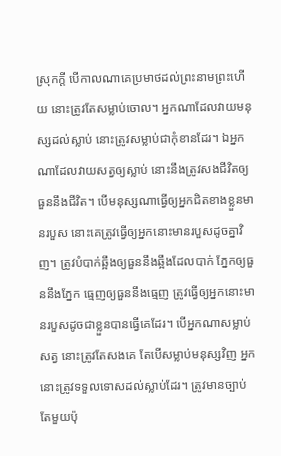ស្រុកក្តី បើកាលណាគេប្រមាថដល់ព្រះ‌នាមព្រះហើយ នោះត្រូវតែសម្លាប់ចោល។ អ្នកណាដែលវាយមនុស្សដល់ស្លាប់ នោះត្រូវសម្លាប់ជាកុំខានដែរ។ ឯអ្នកណាដែលវាយសត្វឲ្យស្លាប់ នោះនឹងត្រូវសងជីវិតឲ្យធួននឹងជីវិត។ បើមនុស្សណាធ្វើឲ្យអ្នកជិតខាងខ្លួនមានរបួស នោះគេត្រូវធ្វើឲ្យអ្នកនោះមានរបួសដូចគ្នាវិញ។ ត្រូវបំបាក់ឆ្អឹងឲ្យធួននឹងឆ្អឹងដែលបាក់ ភ្នែកឲ្យធួននឹងភ្នែក ធ្មេញឲ្យធួននឹងធ្មេញ ត្រូវធ្វើឲ្យអ្នកនោះមានរបួសដូចជាខ្លួនបានធ្វើគេដែរ។ បើអ្នកណាសម្លាប់សត្វ នោះត្រូវតែសងគេ តែបើសម្លាប់មនុស្សវិញ អ្នកនោះត្រូវទទួលទោសដល់ស្លាប់ដែរ។ ត្រូវមានច្បាប់តែមួយប៉ុ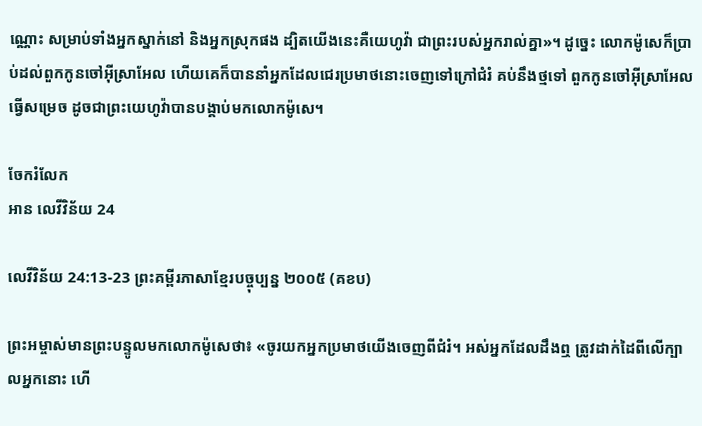ណ្ណោះ សម្រាប់ទាំងអ្នកស្នាក់នៅ និងអ្នកស្រុកផង ដ្បិតយើងនេះគឺយេហូវ៉ា ជាព្រះរបស់អ្នករាល់គ្នា»។ ដូច្នេះ លោកម៉ូសេក៏ប្រាប់ដល់ពួកកូនចៅអ៊ីស្រា‌អែល ហើយគេក៏បាននាំអ្នកដែលជេរប្រមាថនោះចេញទៅក្រៅជំរំ គប់នឹងថ្មទៅ ពួកកូនចៅអ៊ីស្រា‌អែលធ្វើសម្រេច ដូចជាព្រះ‌យេហូវ៉ាបានបង្គាប់មកលោកម៉ូសេ។

ចែករំលែក
អាន លេវីវិន័យ 24

លេវីវិន័យ 24:13-23 ព្រះគម្ពីរភាសាខ្មែរបច្ចុប្បន្ន ២០០៥ (គខប)

ព្រះ‌អម្ចាស់មានព្រះ‌បន្ទូលមកលោកម៉ូសេថា៖ «ចូរយកអ្នកប្រមាថយើងចេញពីជំរំ។ អស់អ្នកដែលដឹងឮ ត្រូវដាក់ដៃពីលើក្បាលអ្នកនោះ ហើ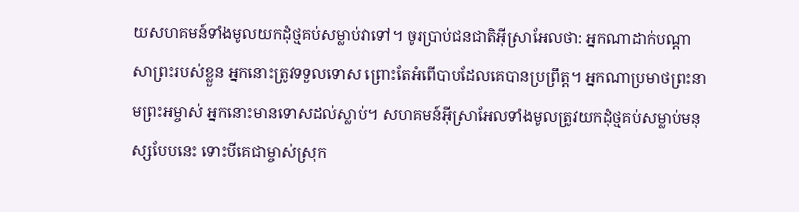យសហគមន៍ទាំងមូលយកដុំថ្មគប់សម្លាប់វាទៅ។ ចូរប្រាប់ជន‌ជាតិអ៊ីស្រា‌អែលថា: អ្នកណាដាក់បណ្ដាសាព្រះរបស់ខ្លួន អ្នកនោះត្រូវទទួលទោស ព្រោះតែអំពើបាបដែលគេបានប្រព្រឹត្ត។ អ្នកណាប្រមាថព្រះ‌នាមព្រះ‌អម្ចាស់ អ្នកនោះមានទោសដល់ស្លាប់។ សហគមន៍អ៊ីស្រា‌អែលទាំងមូលត្រូវយកដុំថ្មគប់សម្លាប់មនុស្សបែបនេះ ទោះបីគេជា‌ម្ចាស់ស្រុក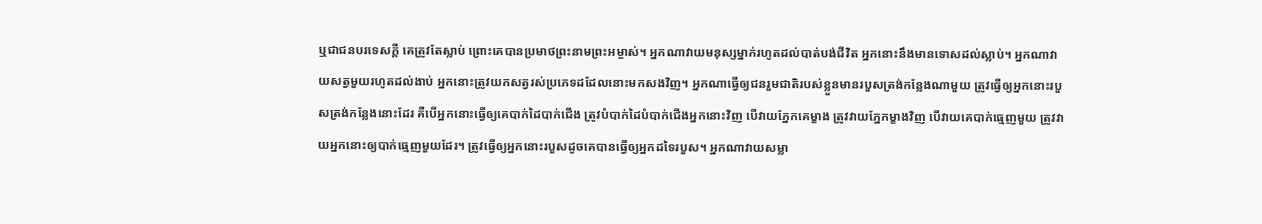ឬជាជនបរ‌ទេសក្ដី គេត្រូវតែស្លាប់ ព្រោះគេបានប្រមាថព្រះ‌នាមព្រះ‌អម្ចាស់។ អ្នកណាវាយមនុស្សម្នាក់រហូតដល់បាត់បង់ជីវិត អ្នកនោះនឹងមានទោសដល់ស្លាប់។ អ្នកណាវាយសត្វមួយរហូតដល់ងាប់ អ្នកនោះត្រូវយកសត្វរស់ប្រភេទដដែលនោះមកសងវិញ។ អ្នកណាធ្វើឲ្យជនរួមជាតិរបស់ខ្លួនមានរបួសត្រង់កន្លែងណាមួយ ត្រូវធ្វើឲ្យអ្នកនោះរបួសត្រង់កន្លែងនោះដែរ គឺបើអ្នកនោះធ្វើឲ្យគេបាក់ដៃបាក់ជើង ត្រូវបំបាក់ដៃបំបាក់ជើងអ្នកនោះវិញ បើវាយភ្នែកគេម្ខាង ត្រូវវាយភ្នែកម្ខាងវិញ បើវាយគេបាក់ធ្មេញមួយ ត្រូវវាយអ្នកនោះឲ្យបាក់ធ្មេញមួយដែរ។ ត្រូវធ្វើឲ្យអ្នកនោះរបួសដូចគេបានធ្វើឲ្យអ្នកដទៃរបួស។ អ្នកណាវាយសម្លា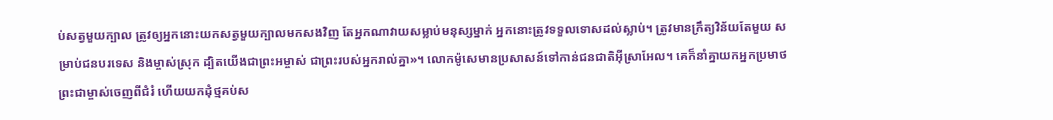ប់សត្វមួយក្បាល ត្រូវឲ្យអ្នកនោះយកសត្វមួយក្បាលមកសងវិញ តែអ្នកណាវាយសម្លាប់មនុស្សម្នាក់ អ្នកនោះត្រូវទទួលទោសដល់ស្លាប់។ ត្រូវមានក្រឹត្យ‌វិន័យតែមួយ សម្រាប់ជនបរ‌ទេស និងម្ចាស់ស្រុក ដ្បិតយើងជាព្រះ‌អម្ចាស់ ជាព្រះរបស់អ្នករាល់គ្នា»។ លោកម៉ូសេមានប្រសាសន៍ទៅកាន់ជន‌ជាតិអ៊ីស្រា‌អែល។ គេក៏នាំគ្នាយកអ្នកប្រមាថព្រះ‌ជាម្ចាស់ចេញពីជំរំ ហើយយកដុំថ្មគប់ស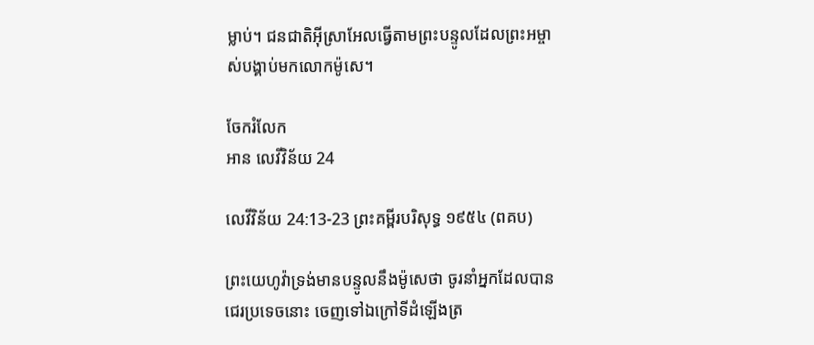ម្លាប់។ ជន‌ជាតិអ៊ីស្រា‌អែលធ្វើតាមព្រះ‌បន្ទូលដែលព្រះ‌អម្ចាស់បង្គាប់មកលោកម៉ូសេ។

ចែករំលែក
អាន លេវីវិន័យ 24

លេវីវិន័យ 24:13-23 ព្រះគម្ពីរបរិសុទ្ធ ១៩៥៤ (ពគប)

ព្រះយេហូវ៉ាទ្រង់មានបន្ទូលនឹងម៉ូសេថា ចូរនាំអ្នកដែលបានជេរប្រទេចនោះ ចេញទៅឯក្រៅទីដំឡើងត្រ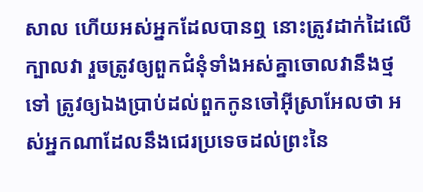សាល ហើយអស់អ្នកដែលបានឮ នោះត្រូវដាក់ដៃលើក្បាលវា រួចត្រូវឲ្យពួកជំនុំទាំងអស់គ្នាចោលវានឹងថ្មទៅ ត្រូវឲ្យឯងប្រាប់ដល់ពួកកូនចៅអ៊ីស្រាអែលថា អស់អ្នកណាដែលនឹងជេរប្រទេចដល់ព្រះនៃ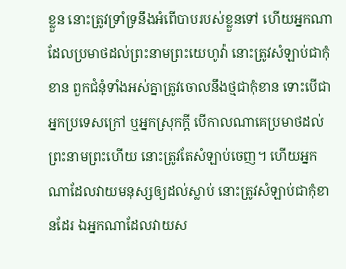ខ្លួន នោះត្រូវទ្រាំ‌ទ្រនឹងអំពើបាបរបស់ខ្លួនទៅ ហើយអ្នកណាដែលប្រមាថដល់ព្រះ‌នាមព្រះ‌យេហូវ៉ា នោះត្រូវសំឡាប់ជាកុំខាន ពួកជំនុំទាំងអស់គ្នាត្រូវចោលនឹងថ្មជាកុំខាន ទោះបើជាអ្នកប្រទេសក្រៅ ឬអ្នកស្រុកក្តី បើកាលណាគេប្រមាថដល់ព្រះ‌នាមព្រះហើយ នោះត្រូវតែសំឡាប់ចេញ។ ហើយអ្នកណាដែលវាយមនុស្សឲ្យដល់ស្លាប់ នោះត្រូវសំឡាប់ជាកុំខានដែរ ឯអ្នកណាដែលវាយស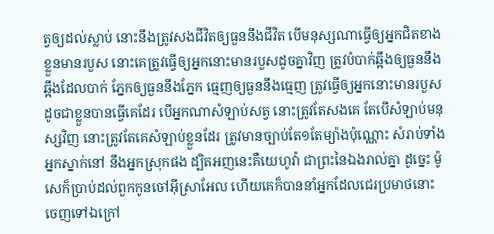ត្វឲ្យដល់ស្លាប់ នោះនឹងត្រូវសងជីវិតឲ្យធួននឹងជីវិត បើមនុស្សណាធ្វើឲ្យអ្នកជិតខាងខ្លួនមានរបួស នោះគេត្រូវធ្វើឲ្យអ្នកនោះមានរបួសដូចគ្នាវិញ ត្រូវបំបាក់ឆ្អឹងឲ្យធួននឹងឆ្អឹងដែលបាក់ ភ្នែកឲ្យធួននឹងភ្នែក ធ្មេញឲ្យធួននឹងធ្មេញ ត្រូវធ្វើឲ្យអ្នកនោះមានរបួសដូចជាខ្លួនបានធ្វើគេដែរ បើអ្នកណាសំឡាប់សត្វ នោះត្រូវតែសងគេ តែបើសំឡាប់មនុស្សវិញ នោះត្រូវតែគេសំឡាប់ខ្លួនដែរ ត្រូវមានច្បាប់តែ១តែម្យ៉ាងប៉ុណ្ណោះ សំរាប់ទាំងអ្នកស្នាក់នៅ នឹងអ្នកស្រុកផង ដ្បិតអញនេះគឺយេហូវ៉ា ជាព្រះនៃឯងរាល់គ្នា ដូច្នេះ ម៉ូសេក៏ប្រាប់ដល់ពួកកូនចៅអ៊ីស្រាអែល ហើយគេក៏បាននាំអ្នកដែលជេរប្រមាថនោះចេញទៅឯក្រៅ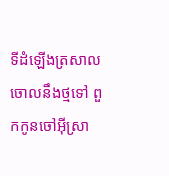ទីដំឡើងត្រសាលចោលនឹងថ្មទៅ ពួកកូនចៅអ៊ីស្រា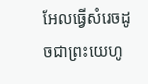អែលធ្វើសំរេចដូចជាព្រះ‌យេហូ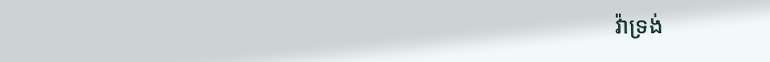វ៉ាទ្រង់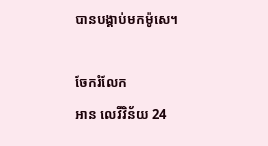បានបង្គាប់មកម៉ូសេ។

ចែករំលែក
អាន លេវីវិន័យ 24